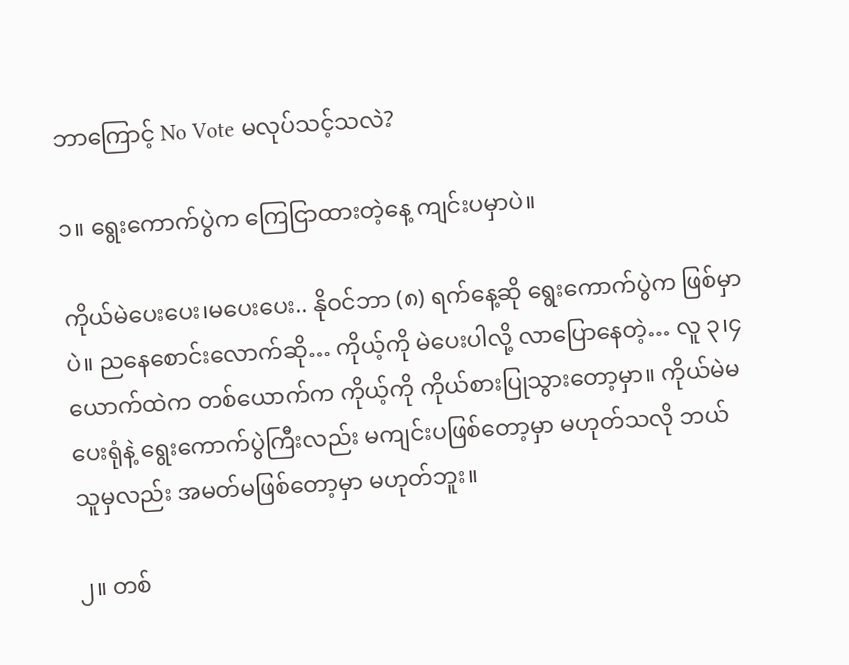ဘာကြောင့် No Vote မလုပ်သင့်သလဲ?

၁။ ရွေးကောက်ပွဲက ကြေငြာထားတဲ့နေ့ ကျင်းပမှာပဲ။

ကိုယ်မဲပေးပေး၊မပေးပေး.. နိုဝင်ဘာ (၈) ရက်နေ့ဆို ရွေးကောက်ပွဲက ဖြစ်မှာပဲ။ ညနေစောင်းလောက်ဆို… ကိုယ့်ကို မဲပေးပါလို့ လာပြောနေတဲ့… လူ ၃၊၄ ယောက်ထဲက တစ်ယောက်က ကိုယ့်ကို ကိုယ်စားပြုသွားတော့မှာ။ ကိုယ်မဲမပေးရုံနဲ့ ရွေးကောက်ပွဲကြီးလည်း မကျင်းပဖြစ်တော့မှာ မဟုတ်သလို ဘယ်သူမှလည်း အမတ်မဖြစ်တော့မှာ မဟုတ်ဘူး။

၂။ တစ်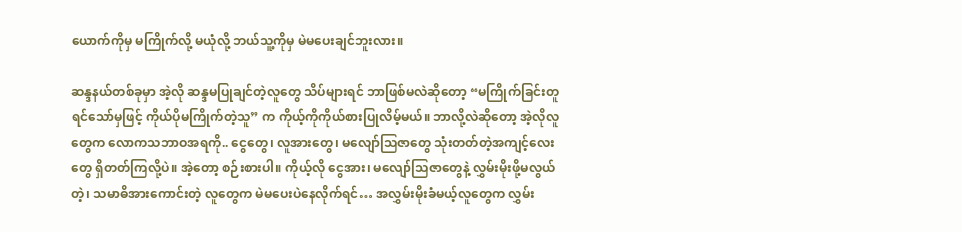ယောက်ကိုမှ မကြိုက်လို့ မယုံလို့ ဘယ်သူ့ကိုမှ မဲမပေးချင်ဘူးလား။

ဆန္ဒနယ်တစ်ခုမှာ အဲ့လို ဆန္ဒမပြုချင်တဲ့လူတွေ သိပ်များရင် ဘာဖြစ်မလဲဆိုတော့ “မကြိုက်ခြင်းတူရင်သော်မှဖြင့် ကိုယ်ပိုမကြိုက်တဲ့သူ” က ကိုယ့်ကိုကိုယ်စားပြုလိမ့်မယ်။ ဘာလို့လဲဆိုတော့ အဲ့လိုလူတွေက လောကသဘာဝအရကို.. ငွေတွေ၊ လူအားတွေ၊ မလျော်သြဇာတွေ သုံးတတ်တဲ့အကျင့်လေးတွေ ရှိတတ်ကြလို့ပဲ။ အဲ့တော့ စဉ်းစားပါ။ ကိုယ့်လို ငွေအား၊ မလျော်သြဇာတွေနဲ့ လွှမ်းမိုးဖို့မလွယ်တဲ့၊ သမာဓိအားကောင်းတဲ့ လူတွေက မဲမပေးပဲနေလိုက်ရင်… အလွှမ်းမိုးခံမယ့်လူတွေက လွှမ်း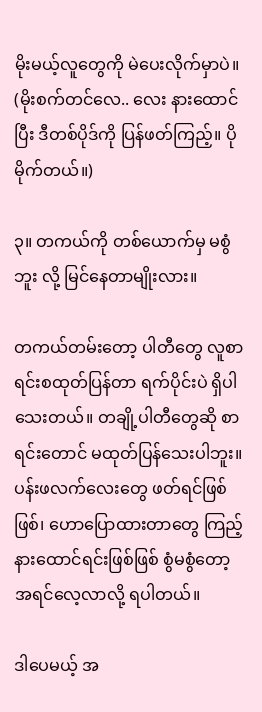မိုးမယ့်လူတွေကို မဲပေးလိုက်မှာပဲ။ (မိုးစက်တင်လေ.. လေး နားထောင်ပြီး ဒီတစ်ပိုဒ်ကို ပြန်ဖတ်ကြည့်။ ပိုမိုက်တယ်။)

၃။ တကယ်ကို တစ်ယောက်မှ မစွံဘူး လို့ မြင်နေတာမျိုးလား။

တကယ်တမ်းတော့ ပါတီတွေ လူစာရင်းစထုတ်ပြန်တာ ရက်ပိုင်းပဲ ရှိပါသေးတယ်။ တချို့ပါတီတွေဆို စာရင်းတောင် မထုတ်ပြန်သေးပါဘူး။ ပန်းဖလက်လေးတွေ ဖတ်ရင်ဖြစ်ဖြစ်၊ ဟောပြောထားတာတွေ ကြည့်နားထောင်ရင်းဖြစ်ဖြစ် စွံမစွံတော့ အရင်လေ့လာလို့ ရပါတယ်။

ဒါပေမယ့် အ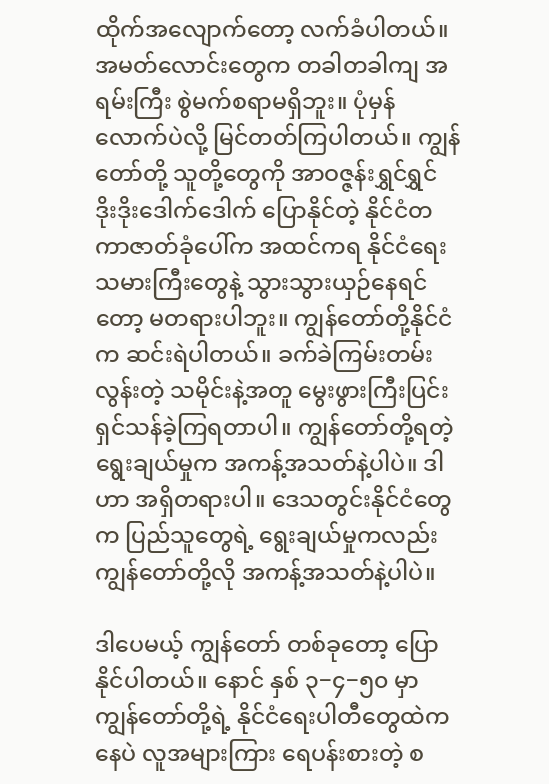ထိုက်အလျောက်တော့ လက်ခံပါတယ်။ အမတ်လောင်းတွေက တခါတခါကျ အရမ်းကြီး စွဲမက်စရာမရှိဘူး။ ပုံမှန်လောက်ပဲလို့ မြင်တတ်ကြပါတယ်။ ကျွန်တော်တို့ သူတို့တွေကို အာဝဇ္ဇန်းရွှင်ရွှင် ဒိုးဒိုးဒေါက်ဒေါက် ပြောနိုင်တဲ့ နိုင်ငံတကာဇာတ်ခုံပေါ်က အထင်ကရ နိုင်ငံရေးသမားကြီးတွေနဲ့ သွားသွားယှဉ်နေရင်တော့ မတရားပါဘူး။ ကျွန်တော်တို့နိုင်ငံက ဆင်းရဲပါတယ်။ ခက်ခဲကြမ်းတမ်းလွန်းတဲ့ သမိုင်းနဲ့အတူ မွေးဖွားကြီးပြင်းရှင်သန်ခဲ့ကြရတာပါ။ ကျွန်တော်တို့ရတဲ့ ရွေးချယ်မှုက အကန့်အသတ်နဲ့ပါပဲ။ ဒါဟာ အရှိတရားပါ။ ဒေသတွင်းနိုင်ငံတွေက ပြည်သူတွေရဲ့ ရွေးချယ်မှုကလည်း ကျွန်တော်တို့လို အကန့်အသတ်နဲ့ပါပဲ။

ဒါပေမယ့် ကျွန်တော် တစ်ခုတော့ ပြောနိုင်ပါတယ်။ နောင် နှစ် ၃−၄−၅၀ မှာ ကျွန်တော်တို့ရဲ့ နိုင်ငံရေးပါတီတွေထဲကနေပဲ လူအများကြား ရေပန်းစားတဲ့ စ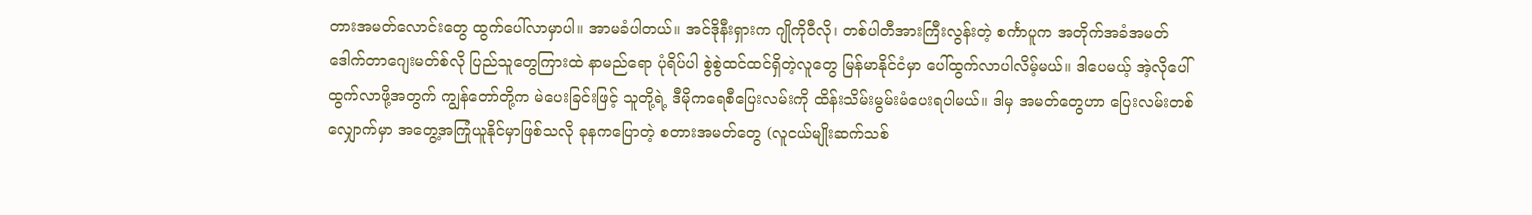တားအမတ်လောင်းတွေ ထွက်ပေါ်လာမှာပါ။ အာမခံပါတယ်။ အင်ဒိုနီးရှားက ဂျိုကိုဝီလို၊ တစ်ပါတီအားကြီးလွန်းတဲ့ စင်္ကာပူက အတိုက်အခံအမတ် ဒေါက်တာဂျေးမတ်စ်လို ပြည်သူတွေကြားထဲ နာမည်ရော ပုံရိပ်ပါ စွဲစွဲထင်ထင်ရှိတဲ့လူတွေ မြန်မာနိုင်ငံမှာ ပေါ်ထွက်လာပါလိမ့်မယ်။ ဒါပေမယ့် အဲ့လိုပေါ်ထွက်လာဖို့အတွက် ကျွန်တော်တို့က မဲပေးခြင်းဖြင့် သူတို့ရဲ့ ဒီမိုကရေစီပြေးလမ်းကို ထိန်းသိမ်းမွမ်းမံပေးရပါမယ်။ ဒါမှ အမတ်တွေဟာ ပြေးလမ်းတစ်လျှောက်မှာ အတွေ့အကြုံယူနိုင်မှာဖြစ်သလို ခုနကပြောတဲ့ စတားအမတ်တွေ (လူငယ်မျိုးဆက်သစ်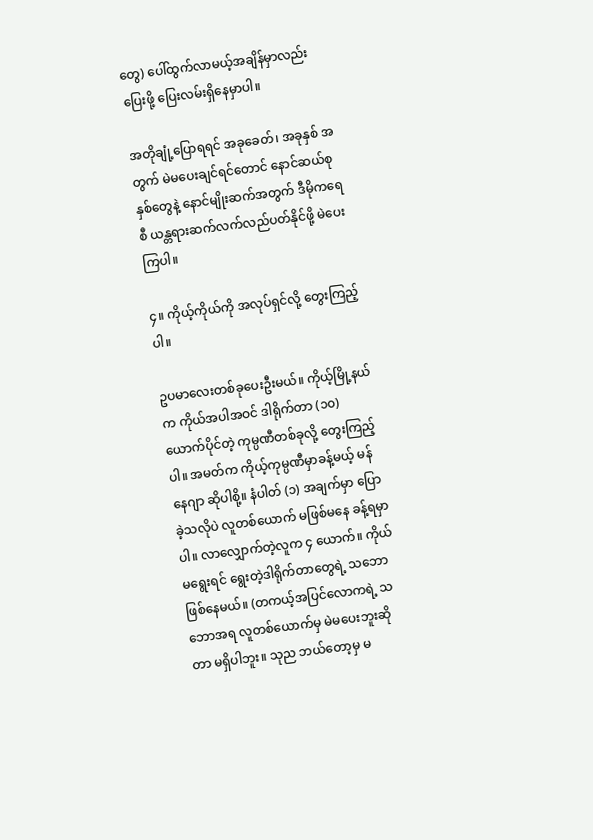တွေ) ပေါ်ထွက်လာမယ့်အချိန်မှာလည်း ပြေးဖို့ ပြေးလမ်းရှိနေမှာပါ။

အတိုချုံ့ပြောရရင် အခုခေတ်၊ အခုနှစ် အတွက် မဲမပေးချင်ရင်တောင် နောင်ဆယ်စုနှစ်တွေနဲ့ နောင်မျိုးဆက်အတွက် ဒီမိုကရေစီ ယန္တရားဆက်လက်လည်ပတ်နိုင်ဖို့ မဲပေးကြပါ။

၄။ ကိုယ့်ကိုယ်ကို အလုပ်ရှင်လို့ တွေးကြည့်ပါ။

ဥပမာလေးတစ်ခုပေးဦးမယ်။ ကိုယ့်မြို့နယ်က ကိုယ်အပါအဝင် ဒါရိုက်တာ (၁၀) ယောက်ပိုင်တဲ့ ကုမ္ပဏီတစ်ခုလို့ တွေးကြည့်ပါ။ အမတ်က ကိုယ့်ကုမ္ပဏီမှာခန့်မယ့် မန်နေဂျာ ဆိုပါစို့။ နံပါတ် (၁) အချက်မှာ ပြောခဲ့သလိုပဲ လူတစ်ယောက် မဖြစ်မနေ ခန့်ရမှာပါ။ လာလျှောက်တဲ့လူက ၄ ယောက်။ ကိုယ်မရွေးရင် ရွေးတဲ့ဒါရိုက်တာတွေရဲ့ သဘောဖြစ်နေမယ်။ (တကယ့်အပြင်လောကရဲ့ သဘောအရ လူတစ်ယောက်မှ မဲမပေးဘူးဆိုတာ မရှိပါဘူး။ သုည ဘယ်တော့မှ မ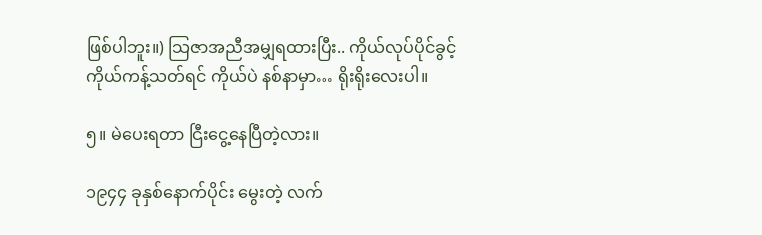ဖြစ်ပါဘူး။) သြဇာအညီအမျှရထားပြီး.. ကိုယ်လုပ်ပိုင်ခွင့် ကိုယ်ကန့်သတ်ရင် ကိုယ်ပဲ နစ်နာမှာ… ရိုးရိုးလေးပါ။

၅။ မဲပေးရတာ ငြီးငွေ့နေပြီတဲ့လား။

၁၉၄၄ ခုနှစ်နောက်ပိုင်း မွေးတဲ့ လက်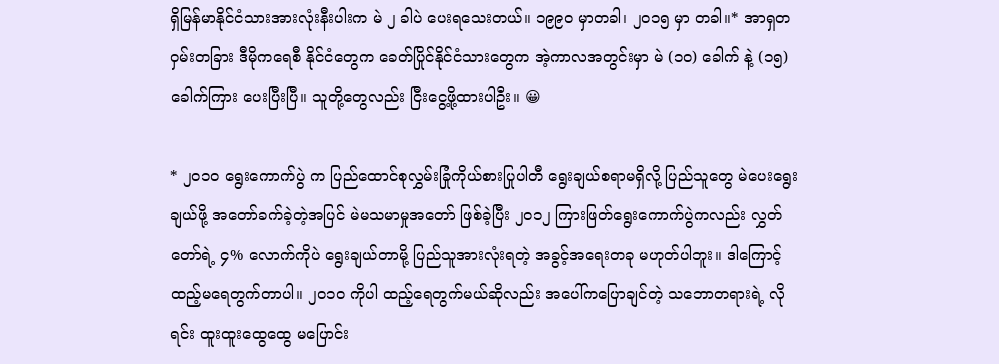ရှိမြန်မာနိုင်ငံသားအားလုံးနီးပါးက မဲ ၂ ခါပဲ ပေးရသေးတယ်။ ၁၉၉၀ မှာတခါ၊ ၂၀၁၅ မှာ တခါ။* အာရှတဝှမ်းတခြား ဒီမိုကရေစီ နိုင်ငံတွေက ခေတ်ပြိုင်နိုင်ငံသားတွေက အဲ့ကာလအတွင်းမှာ မဲ (၁၀) ခေါက် နဲ့ (၁၅) ခေါက်ကြား ပေးပြီးပြီ။ သူတို့တွေလည်း ငြီးငွေ့ဖို့ထားပါဦး။ 😀

* ၂၀၁၀ ရွေးကောက်ပွဲ က ပြည်ထောင်စုလွှမ်းခြုံကိုယ်စားပြုပါတီ ရွေးချယ်စရာမရှိလို့ ပြည်သူတွေ မဲပေးရွေးချယ်ဖို့ အတော်ခက်ခဲ့တဲ့အပြင် မဲမသမာမှုအတော် ဖြစ်ခဲ့ပြီး ၂၀၁၂ ကြားဖြတ်ရွေးကောက်ပွဲကလည်း လွှတ်တော်ရဲ့ ၄% လောက်ကိုပဲ ရွေးချယ်တာမို့ ပြည်သူအားလုံးရတဲ့ အခွင့်အရေးတခု မဟုတ်ပါဘူး။ ဒါကြောင့် ထည့်မရေတွက်တာပါ။ ၂၀၁၀ ကိုပါ ထည့်ရေတွက်မယ်ဆိုလည်း အပေါ်ကပြောချင်တဲ့ သဘောတရားရဲ့ လိုရင်း ထူးထူးထွေထွေ မပြောင်း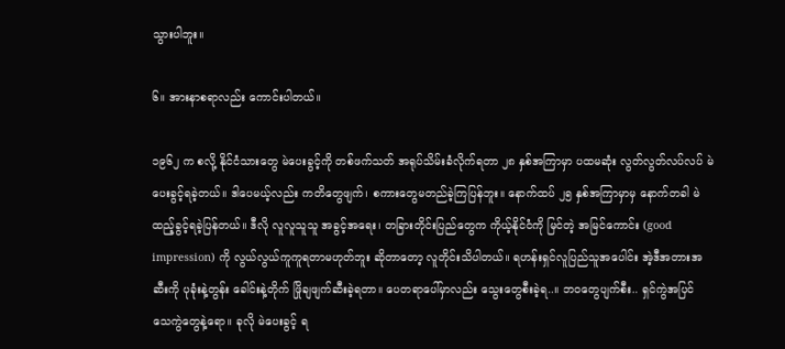သွားပါဘူး။

၆။ အားနာစရာလည်း ကောင်းပါတယ်။

၁၉၆၂ က စလို့ နိုင်ငံသားတွေ မဲပေးခွင့်ကို တစ်ဖက်သတ် အရုပ်သိမ်းခံလိုက်ရတာ ၂၈ နှစ်အကြာမှာ ပထမဆုံး လွတ်လွတ်လပ်လပ် မဲပေးခွင့်ရခဲ့တယ်။ ဒါပေမယ့်လည်း ကတိတွေဖျက်၊ စကားတွေမတည်ခဲ့ကြပြန်ဘူး။ နောက်ထပ် ၂၅ နှစ်အကြာမှာမှ နောက်တခါ မဲထည့်ခွင့်ရခဲ့ပြန်တယ်။ ဒီလို လူလူသူသူ အခွင့်အရေး၊ တခြားတိုင်းပြည်တွေက ကိုယ့်နိုင်ငံကို မြင်တဲ့ အမြင်ကောင်း (good impression) ကို လွယ်လွယ်ကူကူရတာမဟုတ်ဘူး ဆိုတာတော့ လူတိုင်းသိပါတယ်။ ရဟန်းရှင်လူပြည်သူအပေါင်း အဲ့ဒီအတားအဆီးကို ပုခုံးနဲ့တွန်း ခေါင်းနဲ့တိုက် ဖြိုချဖျက်ဆီးခဲ့ရတာ။ ပေတရာပေါ်မှာလည်း သွေးတွေစီးခဲ့ရ..။ ဘဝတွေပျက်စီး.. ရှင်ကွဲအပြင် သေကွဲတွေနဲ့ရော။ ခုလို မဲပေးခွင့် ရ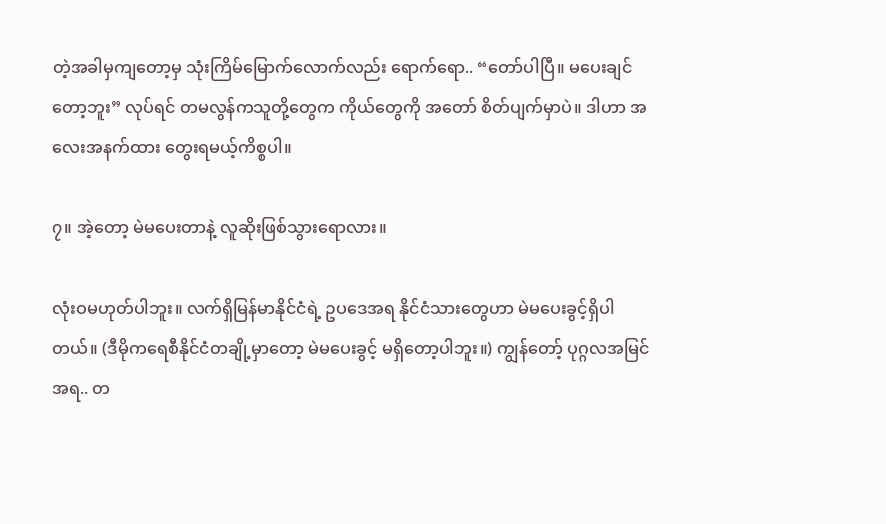တဲ့အခါမှကျတော့မှ သုံးကြိမ်မြောက်လောက်လည်း ရောက်ရော.. “တော်ပါပြီ။ မပေးချင်တော့ဘူး” လုပ်ရင် တမလွန်ကသူတို့တွေက ကိုယ်တွေကို အတော် စိတ်ပျက်မှာပဲ။ ဒါဟာ အလေးအနက်ထား တွေးရမယ့်ကိစ္စပါ။

၇။ အဲ့တော့ မဲမပေးတာနဲ့ လူဆိုးဖြစ်သွားရောလား။

လုံးဝမဟုတ်ပါဘူး။ လက်ရှိမြန်မာနိုင်ငံရဲ့ ဥပဒေအရ နိုင်ငံသားတွေဟာ မဲမပေးခွင့်ရှိပါတယ်။ (ဒီမိုကရေစီနိုင်ငံတချို့မှာတော့ မဲမပေးခွင့် မရှိတော့ပါဘူး။) ကျွန်တော့် ပုဂ္ဂလအမြင်အရ.. တ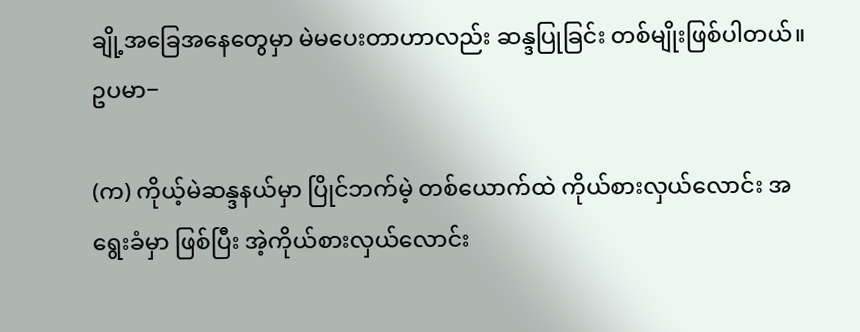ချို့အခြေအနေတွေမှာ မဲမပေးတာဟာလည်း ဆန္ဒပြုခြင်း တစ်မျိုးဖြစ်ပါတယ်။ ဥပမာ−

(က) ကိုယ့်မဲဆန္ဒနယ်မှာ ပြိုင်ဘက်မဲ့ တစ်ယောက်ထဲ ကိုယ်စားလှယ်လောင်း အရွေးခံမှာ ဖြစ်ပြီး အဲ့ကိုယ်စားလှယ်လောင်း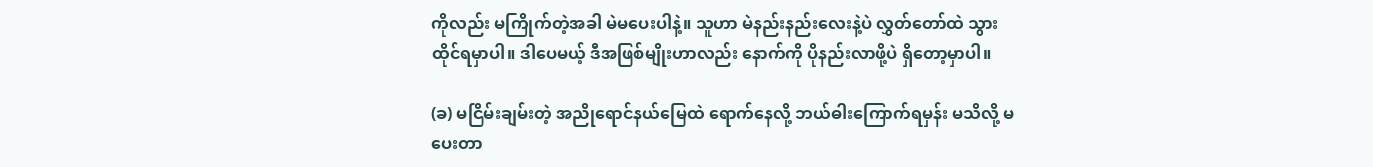ကိုလည်း မကြိုက်တဲ့အခါ မဲမပေးပါနဲ့။ သူဟာ မဲနည်းနည်းလေးနဲ့ပဲ လွှတ်တော်ထဲ သွားထိုင်ရမှာပါ။ ဒါပေမယ့် ဒီအဖြစ်မျိုးဟာလည်း နောက်ကို ပိုနည်းလာဖို့ပဲ ရှိတော့မှာပါ။

(ခ) မငြိမ်းချမ်းတဲ့ အညိုရောင်နယ်မြေထဲ ရောက်နေလို့ ဘယ်ဓါးကြောက်ရမှန်း မသိလို့ မပေးတာ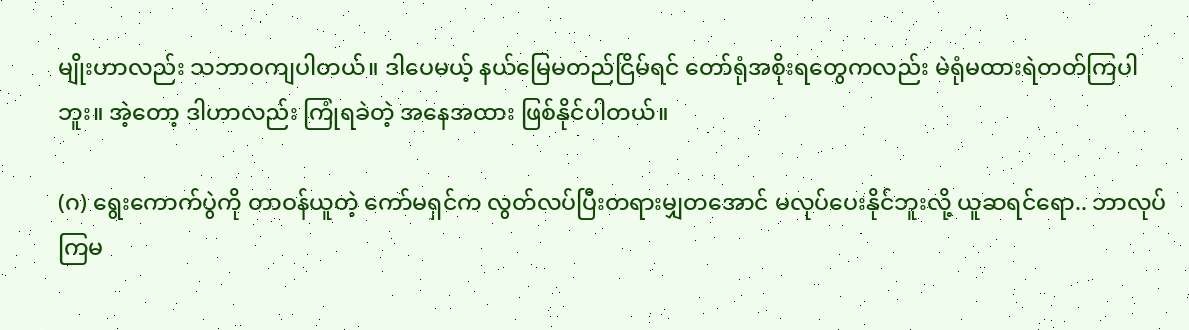မျိုးဟာလည်း သဘာဝကျပါတယ်။ ဒါပေမယ့် နယ်မြေမတည်ငြိမ်ရင် တော်ရုံအစိုးရတွေကလည်း မဲရုံမထားရဲတတ်ကြပါဘူး။ အဲ့တော့ ဒါဟာလည်း ကြုံရခဲတဲ့ အနေအထား ဖြစ်နိုင်ပါတယ်။

(ဂ) ရွေးကောက်ပွဲကို တာဝန်ယူတဲ့ ကော်မရှင်က လွတ်လပ်ပြီးတရားမျှတအောင် မလုပ်ပေးနိုင်ဘူးလို့ ယူဆရင်ရော.. ဘာလုပ်ကြမ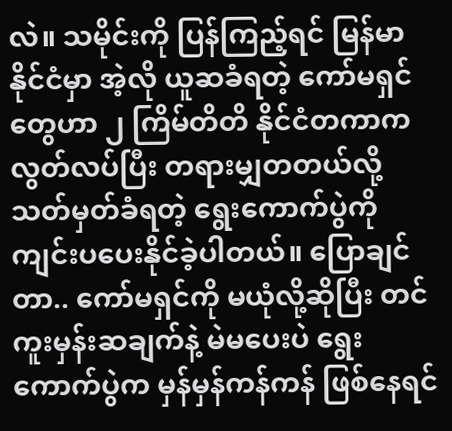လဲ။ သမိုင်းကို ပြန်ကြည့်ရင် မြန်မာနိုင်ငံမှာ အဲ့လို ယူဆခံရတဲ့ ကော်မရှင်တွေဟာ ၂ ကြိမ်တိတိ နိုင်ငံတကာက လွတ်လပ်ပြီး တရားမျှတတယ်လို့ သတ်မှတ်ခံရတဲ့ ရွေးကောက်ပွဲကို ကျင်းပပေးနိုင်ခဲ့ပါတယ်။ ပြောချင်တာ.. ကော်မရှင်ကို မယုံလို့ဆိုပြီး တင်ကူးမှန်းဆချက်နဲ့ မဲမပေးပဲ ရွေးကောက်ပွဲက မှန်မှန်ကန်ကန် ဖြစ်နေရင်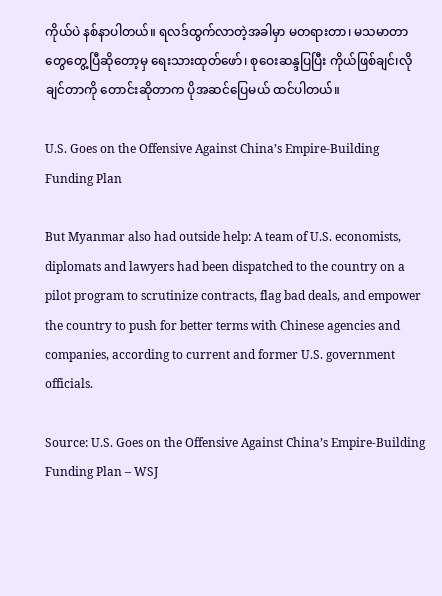ကိုယ်ပဲ နစ်နာပါတယ်။ ရလဒ်ထွက်လာတဲ့အခါမှာ မတရားတာ၊ မသမာတာတွေတွေ့ပြီဆိုတော့မှ ရေးသားထုတ်ဖော်၊ စုဝေးဆန္ဒပြပြီး ကိုယ်ဖြစ်ချင်၊လိုချင်တာကို တောင်းဆိုတာက ပိုအဆင်ပြေမယ် ထင်ပါတယ်။

U.S. Goes on the Offensive Against China’s Empire-Building Funding Plan

But Myanmar also had outside help: A team of U.S. economists, diplomats and lawyers had been dispatched to the country on a pilot program to scrutinize contracts, flag bad deals, and empower the country to push for better terms with Chinese agencies and companies, according to current and former U.S. government officials.

Source: U.S. Goes on the Offensive Against China’s Empire-Building Funding Plan – WSJ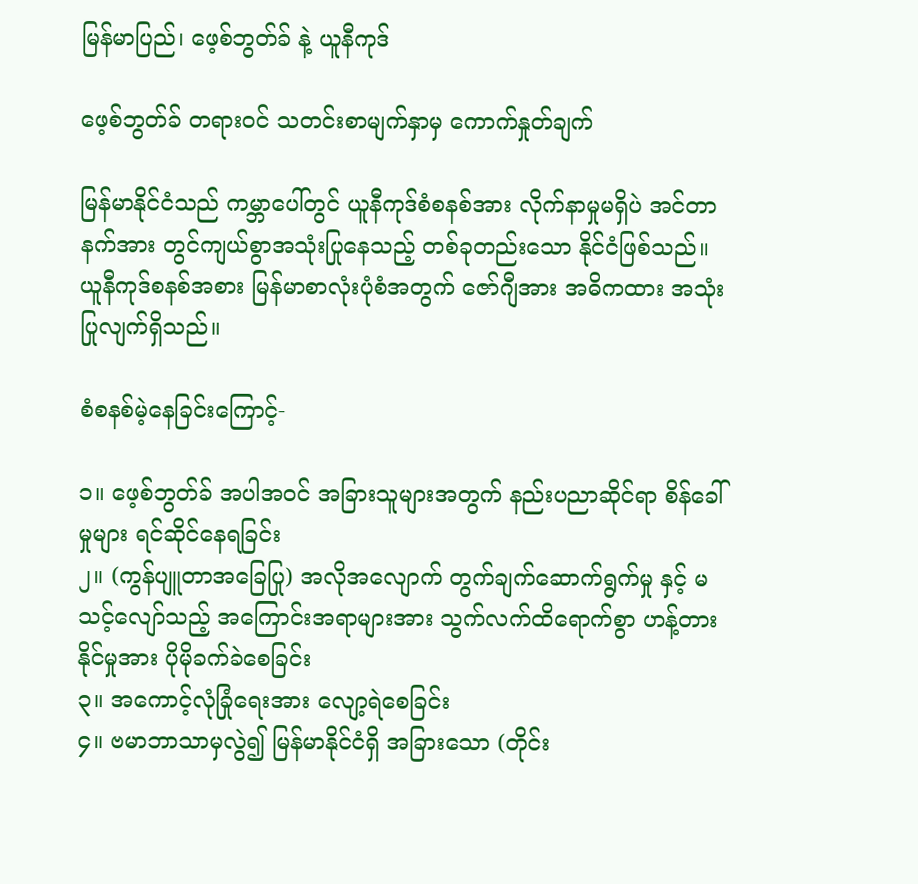မြန်မာပြည်၊ ဖေ့စ်ဘွတ်ခ် နဲ့ ယူနီကုဒ်

ဖေ့စ်ဘွတ်ခ် တရားဝင် သတင်းစာမျက်နှာမှ ကောက်နှုတ်ချက်

မြန်မာနိုင်ငံသည် ကမ္ဘာပေါ်တွင် ယူနီကုဒ်စံစနစ်အား လိုက်နာမှုမရှိပဲ အင်တာနက်အား တွင်ကျယ်စွာအသုံးပြုနေသည့် တစ်ခုတည်းသော နိုင်ငံဖြစ်သည်။ ယူနီကုဒ်စနစ်အစား မြန်မာစာလုံးပုံစံအတွက် ဇော်ဂျီအား အဓိကထား အသုံးပြုလျက်ရှိသည်။

စံစနစ်မဲ့နေခြင်းကြောင့်-

၁။ ဖေ့စ်ဘွတ်ခ် အပါအဝင် အခြားသူများအတွက် နည်းပညာဆိုင်ရာ စိန်ခေါ်မှုများ ရင်ဆိုင်နေရခြင်း
၂။ (ကွန်ပျူတာအခြေပြု) အလိုအလျောက် တွက်ချက်ဆောက်ရွက်မှု နှင့် မသင့်လျော်သည့် အကြောင်းအရာများအား သွက်လက်ထိရောက်စွာ ဟန့်တားနိုင်မှုအား ပိုမိုခက်ခဲစေခြင်း
၃။ အကောင့်လုံခြုံရေးအား လျော့ရဲစေခြင်း
၄။ ဗမာဘာသာမှလွဲ၍ မြန်မာနိုင်ငံရှိ အခြားသော (တိုင်း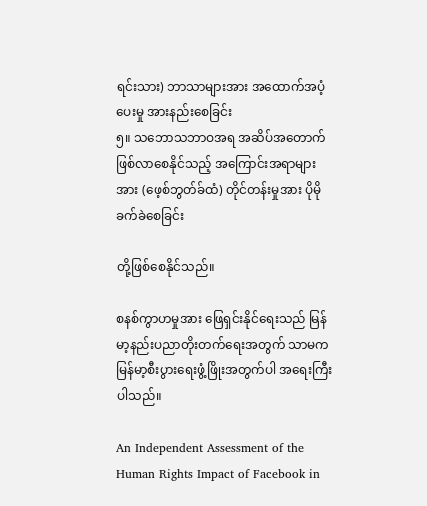ရင်းသား) ဘာသာများအား အထောက်အပံ့ပေးမှု အား‌နည်းစေခြင်း
၅။ သဘောသဘာဝအရ အဆိပ်အတောက်ဖြစ်လာစေနိုင်သည့် အကြောင်းအရာများအား ‌(ဖေ့စ်ဘွတ်ခ်ထံ) တိုင်တန်းမှုအား ပိုမိုခက်ခဲစေခြင်း

တို့ဖြစ်စေနိုင်သည်။

စနစ်ကွာဟမှုအား ‌ဖြေရှင်းနိုင်ရေးသည် မြန်မာ့နည်းပညာတိုးတက်ရေးအတွက် သာမက မြန်မာ့စီးပွားရေးဖွံ့ဖြိုးအတွက်ပါ အ‌ရေးကြီးပါသည်။

An Independent Assessment of the Human Rights Impact of Facebook in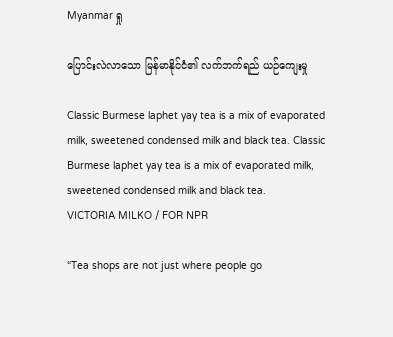Myanmar ရှု

ပြောင်းလဲလာသော မြန်မာနိုင်ငံ၏ လက်ဘက်ရည် ယဉ်ကျေးမှု

Classic Burmese laphet yay tea is a mix of evaporated milk, sweetened condensed milk and black tea. Classic Burmese laphet yay tea is a mix of evaporated milk, sweetened condensed milk and black tea.
VICTORIA MILKO / FOR NPR

“Tea shops are not just where people go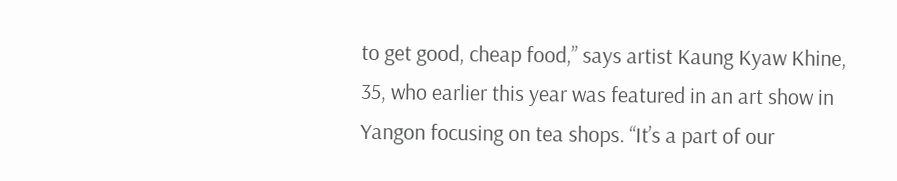to get good, cheap food,” says artist Kaung Kyaw Khine, 35, who earlier this year was featured in an art show in Yangon focusing on tea shops. “It’s a part of our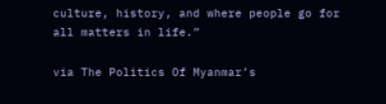culture, history, and where people go for all matters in life.”

via The Politics Of Myanmar’s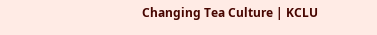Changing Tea Culture | KCLU